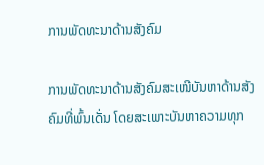ການພັດທະນາດ້ານສັງຄົມ

ການພັດທະນາດ້ານສັງຄົມສະເໜີບັນຫາດ້ານສັງຄົມທີ່ພົ້ນເດັ່ນ ໂດຍສະເພາະບັນຫາຄວາມທຸກ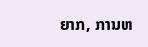ຍາກ, ການຫ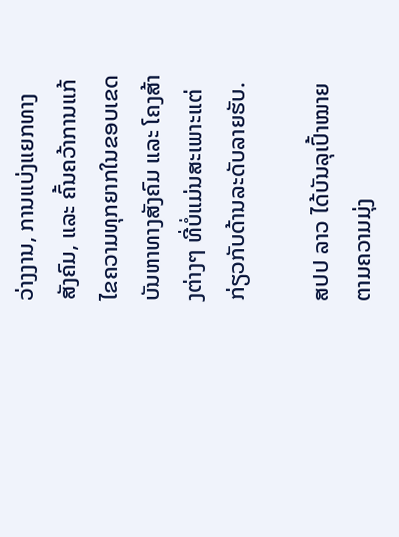ວ່າງງານ, ການແບ່ງແຍກທາງສັງຄົມ, ແລະ ຄົ້ນຄວ້າການແກ້ໄຂຄວາມທຸກຍາກໃນຂອບເຂດບັນຫາທາງສັງຄົມ ແລະ ໂຄງສ້າງຕ່າງໆ ທີ່ບໍ່ແມ່ນສະເພາະແຕ່ກ່ຽວກັບດ້ານລະດັບລາຍຮັບ.

ສປປ ລາວ ໄດ້ບັນລຸເປົ້າໝາຍຕາມຄວາມມຸ່ງ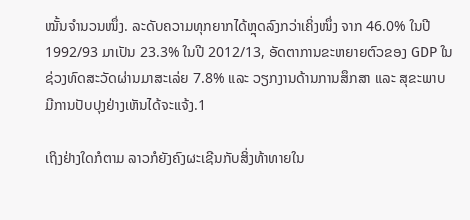ໝັ້ນຈຳນວນໜຶ່ງ. ລະດັບຄວາມທຸກຍາກໄດ້ຫຼຸດລົງກວ່າເຄິ່ງໜຶ່ງ ຈາກ 46.0% ໃນປີ 1992/93 ມາເປັນ 23.3% ໃນປີ 2012/13, ອັດຕາການຂະຫຍາຍຕົວຂອງ GDP ໃນຊ່ວງທົດສະວັດຜ່ານມາສະເລ່ຍ 7.8% ແລະ ວຽກງານດ້ານການສຶກສາ ແລະ ສຸຂະພາບມີການປັບປຸງຢ່າງເຫັນໄດ້ຈະແຈ້ງ.1

ເຖິງຢ່າງໃດກໍຕາມ ລາວກໍຍັງຄົງຜະເຊີນກັບສິ່ງທ້າທາຍໃນ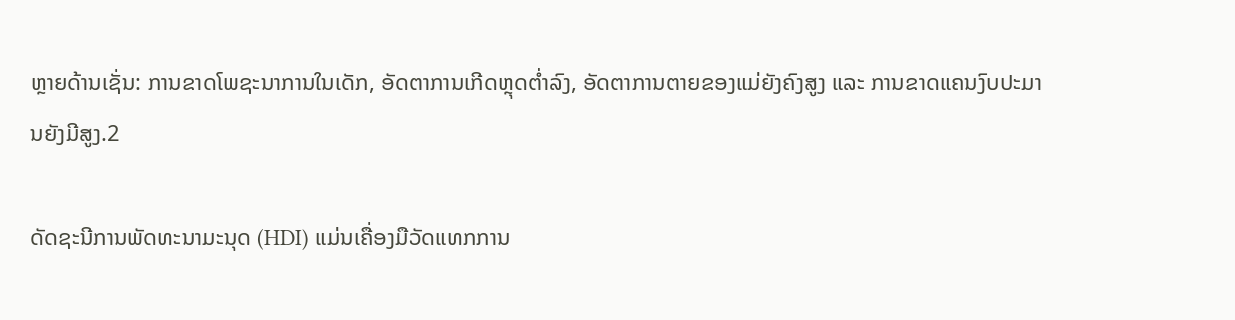ຫຼາຍດ້ານເຊັ່ນ: ການຂາດໂພຊະນາການໃນເດັກ, ອັດຕາການເກີດຫຼຸດຕ່ຳລົງ, ອັດຕາການຕາຍຂອງແມ່ຍັງຄົງສູງ ແລະ ການຂາດແຄນງົບປະມານຍັງມີສູງ.2

ດັດຊະນີການພັດທະນາມະນຸດ (HDI) ແມ່ນເຄື່ອງມືວັດແທກການ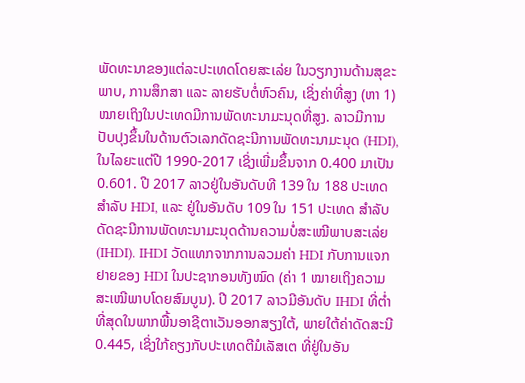ພັດທະນາຂອງແຕ່ລະປະເທດໂດຍສະເລ່ຍ ໃນວຽກງານດ້ານສຸຂະພາບ, ການສຶກສາ ແລະ ລາຍຮັບຕໍ່ຫົວຄົນ, ເຊິ່ງຄ່າທີ່ສູງ (ຫາ 1) ໝາຍເຖິງໃນປະເທດມີການພັດທະນາມະນຸດທີ່ສູງ. ລາວມີການປັບປຸງຂຶ້ນໃນດ້ານຕົວເລກດັດຊະນີການພັດທະນາມະນຸດ (HDI), ໃນໄລຍະແຕ່ປີ 1990-2017 ເຊິ່ງເພີ່ມຂຶ້ນຈາກ 0.400 ມາເປັນ 0.601. ປີ 2017 ລາວຢູ່ໃນອັນດັບທີ 139 ໃນ 188 ປະເທດ ສຳລັບ HDI, ແລະ ຢູ່ໃນອັນດັບ 109 ໃນ 151 ປະເທດ ສຳລັບດັດຊະນີການພັດທະນາມະນຸດດ້ານຄວາມບໍ່ສະເໝີພາບສະເລ່ຍ (IHDI). IHDI ວັດແທກຈາກການລວມຄ່າ HDI ກັບການແຈກຢາຍຂອງ HDI ໃນປະຊາກອນທັງໝົດ (ຄ່າ 1 ໝາຍເຖິງຄວາມສະເໝີພາບໂດຍສົມບູນ). ປີ 2017 ລາວມີອັນດັບ IHDI ທີ່ຕ່ຳທີ່ສຸດໃນພາກພື້ນອາຊີຕາເວັນອອກສຽງໃຕ້, ພາຍໃຕ້ຄ່າດັດສະນີ 0.445, ເຊິ່ງໃກ້ຄຽງກັບປະເທດຕີມໍເລັສເຕ ທີ່ຢູ່ໃນອັນ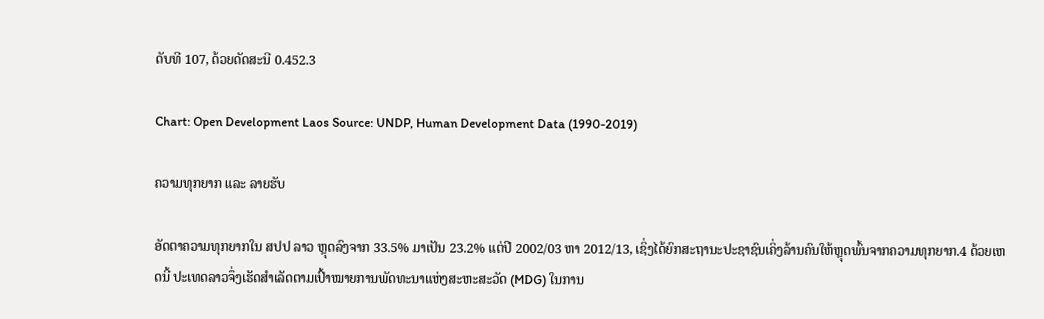ດັບທີ 107, ດ້ວຍດັດສະນີ 0.452.3

Chart: Open Development Laos Source: UNDP, Human Development Data (1990-2019)

ຄວາມທຸກຍາກ ແລະ ລາຍຮັບ

ອັດຕາຄວາມທຸກຍາກໃນ ສປປ ລາວ ຫຼຸດລົງຈາກ 33.5% ມາເປັນ 23.2% ແຕ່ປີ 2002/03 ຫາ 2012/13, ເຊິ່ງໄດ້ຍົກສະຖານະປະຊາຊົນເຄິ່ງລ້ານຄົນໃຫ້ຫຼຸດພົ້ນຈາກຄວາມທຸກຍາກ.4 ດ້ວຍເຫດນີ້ ປະເທດລາວຈຶ່ງເຮັດສຳເລັດຕາມເປົ້າໝາຍການພັດທະນາແຫ່ງສະຫະສະວັດ (MDG) ໃນການ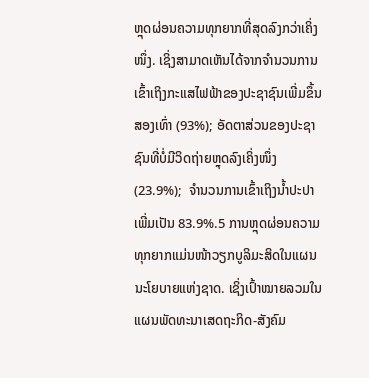ຫຼຸດຜ່ອນຄວາມທຸກຍາກທີ່ສຸດລົງກວ່າເຄິ່ງໜຶ່ງ. ເຊິ່ງສາມາດເຫັນໄດ້ຈາກຈຳນວນການເຂົ້າເຖິງກະແສໄຟຟ້າຂອງປະຊາຊົນເພີ່ມຂຶ້ນສອງເທົ່າ (93%); ອັດຕາສ່ວນຂອງປະຊາຊົນທີ່ບໍ່ມີວິດຖ່າຍຫຼຸດລົງເຄິ່ງໜຶ່ງ (23.9%);  ຈຳນວນການເຂົ້າເຖິງນ້ຳປະປາເພີ່ມເປັນ 83.9%.5 ການຫຼຸດຜ່ອນຄວາມທຸກຍາກແມ່ນໜ້າວຽກບູລິມະສິດໃນແຜນນະໂຍບາຍແຫ່ງຊາດ. ເຊິ່ງເປົ້າໝາຍລວມໃນແຜນພັດທະນາເສດຖະກິດ-ສັງຄົມ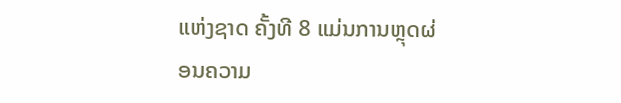ແຫ່ງຊາດ ຄັ້ງທີ 8 ແມ່ນການຫຼຸດຜ່ອນຄວາມ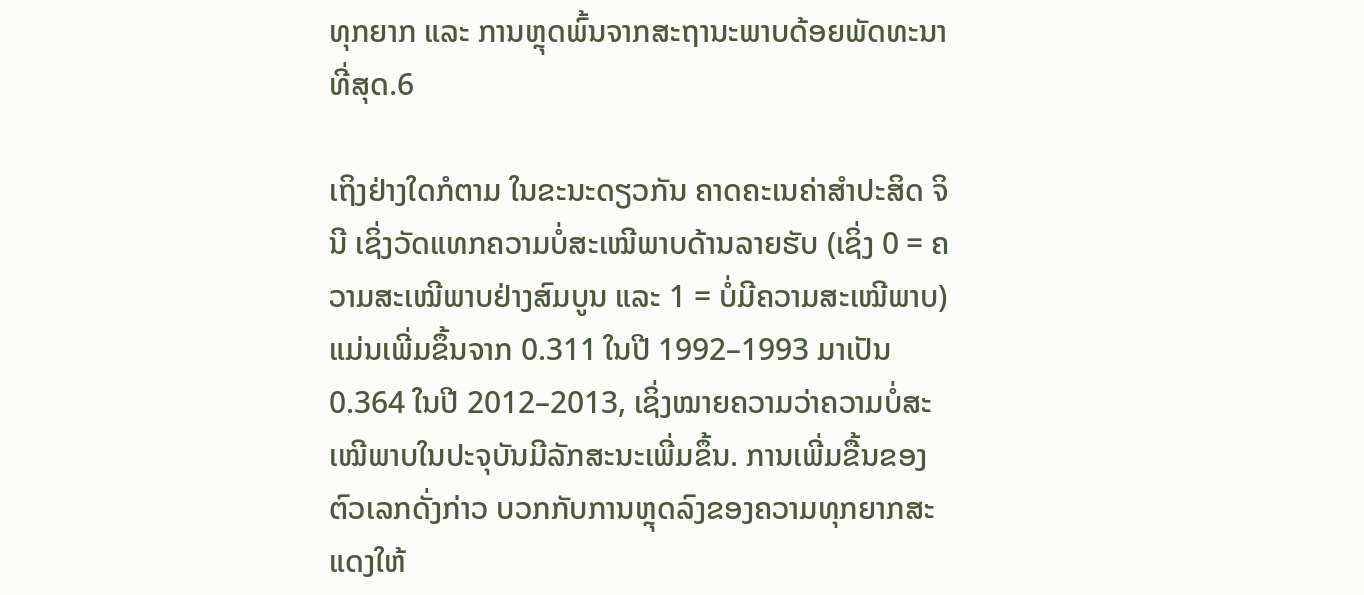ທຸກຍາກ ແລະ ການຫຼຸດພົ້ນຈາກສະຖານະພາບດ້ອຍພັດທະນາທີ່ສຸດ.6

ເຖິງຢ່າງໃດກໍຕາມ ໃນຂະນະດຽວກັນ ຄາດຄະເນຄ່າສຳປະສິດ ຈິນີ ເຊິ່ງວັດແທກຄວາມບໍ່ສະເໝີພາບດ້ານລາຍຮັບ (ເຊິ່ງ 0 = ຄວາມສະເໝີພາບຢ່າງສົມບູນ ແລະ 1 = ບໍ່ມີຄວາມສະເໝີພາບ)  ແມ່ນເພີ່ມຂຶ້ນຈາກ 0.311 ໃນປີ 1992–1993 ມາເປັນ 0.364 ໃນປີ 2012–2013, ເຊິ່ງໝາຍຄວາມວ່າຄວາມບໍ່ສະເໝີພາບໃນປະຈຸບັນມີລັກສະນະເພີ່ມຂຶ້ນ. ການເພີ່ມຂື້ນຂອງຕົວເລກດັ່ງກ່າວ ບວກກັບການຫຼຸດລົງຂອງຄວາມທຸກຍາກສະແດງໃຫ້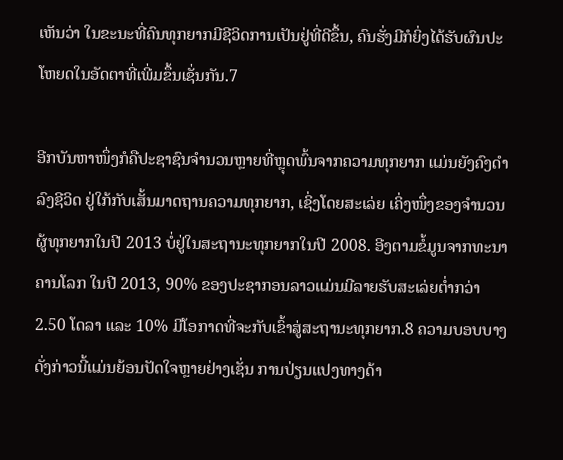ເຫັນວ່າ ໃນຂະນະທີ່ຄົນທຸກຍາກມີຊີວິດການເປັນຢູ່ທີ່ດີຂຶ້ນ, ຄົນຮັ່ງມີກໍຍິ່ງໄດ້ຮັບຜົນປະໂຫຍດໃນອັດຕາທີ່ເພີ່ມຂຶ້ນເຊັ່ນກັນ.7

ອີກບັນຫາໜຶ່ງກໍຄືປະຊາຊົນຈຳນວນຫຼາຍທີ່ຫຼຸດພົ້ນຈາກຄວາມທຸກຍາກ ແມ່ນຍັງຄົງດຳລົງຊີວິດ ຢູ່ໃກ້ກັບເສັ້ນມາດຖານຄວາມທຸກຍາກ, ເຊິ່ງໂດຍສະເລ່ຍ ເຄິ່ງໜຶ່ງຂອງຈຳນວນຜູ້ທຸກຍາກໃນປີ 2013 ບໍ່ຢູ່ໃນສະຖານະທຸກຍາກໃນປີ 2008. ອີງຕາມຂໍ້ມູນຈາກທະນາຄານໂລກ ໃນປີ 2013, 90% ຂອງປະຊາກອນລາວແມ່ນມີລາຍຮັບສະເລ່ຍຕ່ຳກວ່າ 2.50 ໂດລາ ແລະ 10% ມີໂອກາດທີ່ຈະກັບເຂົ້າສູ່ສະຖານະທຸກຍາກ.8 ຄວາມບອບບາງດັ່ງກ່າວນີ້ແມ່ນຍ້ອນປັດໃຈຫຼາຍຢ່າງເຊັ່ນ ການປ່ຽນແປງທາງດ້າ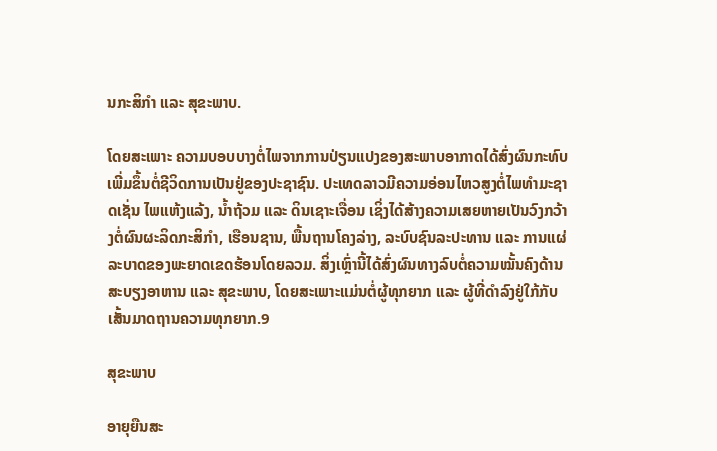ນກະສິກຳ ແລະ ສຸຂະພາບ.

ໂດຍສະເພາະ ຄວາມບອບບາງຕໍ່ໄພຈາກການປ່ຽນແປງຂອງສະພາບອາກາດໄດ້ສົ່ງຜົນກະທົບເພີ່ມຂຶ້ນຕໍ່ຊີວິດການເປັນຢູ່ຂອງປະຊາຊົນ. ປະເທດລາວມີຄວາມອ່ອນໄຫວສູງຕໍ່ໄພທຳມະຊາດເຊັ່ນ ໄພແຫ້ງແລ້ງ, ນ້ຳຖ້ວມ ແລະ ດິນເຊາະເຈື່ອນ ເຊິ່ງໄດ້ສ້າງຄວາມເສຍຫາຍເປັນວົງກວ້າງຕໍ່ຜົນຜະລິດກະສິກຳ, ເຮືອນຊານ, ພື້ນຖານໂຄງລ່າງ, ລະບົບຊົນລະປະທານ ແລະ ການແຜ່ລະບາດຂອງພະຍາດເຂດຮ້ອນໂດຍລວມ. ສິ່ງເຫຼົ່ານີ້ໄດ້ສົ່ງຜົນທາງລົບຕໍ່ຄວາມໝັ້ນຄົງດ້ານສະບຽງອາຫານ ແລະ ສຸຂະພາບ, ໂດຍສະເພາະແມ່ນຕໍ່ຜູ້ທຸກຍາກ ແລະ ຜູ້ທີ່ດຳລົງຢູ່ໃກ້ກັບເສັ້ນມາດຖານຄວາມທຸກຍາກ.9

ສຸຂະພາບ

ອາຍຸຍືນສະ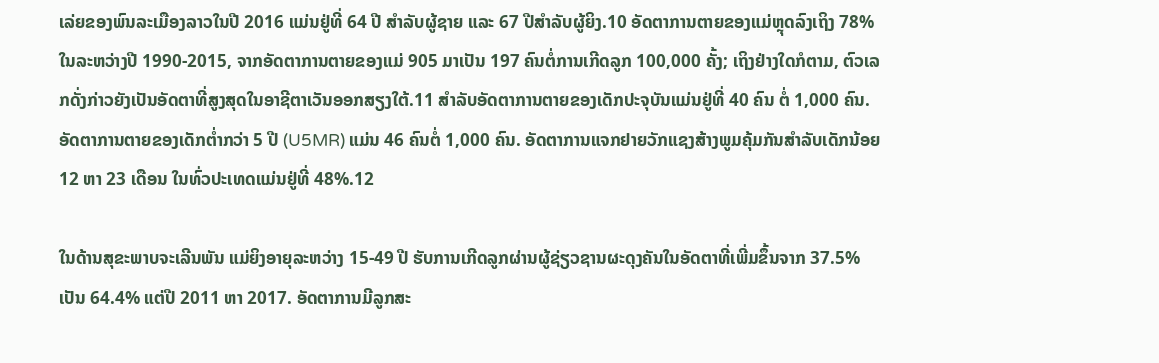ເລ່ຍຂອງພົນລະເມືອງລາວໃນປີ 2016 ແມ່ນຢູ່ທີ່ 64 ປີ ສຳລັບຜູ້ຊາຍ ແລະ 67 ປີສຳລັບຜູ້ຍິງ.10 ອັດຕາການຕາຍຂອງແມ່ຫຼຸດລົງເຖິງ 78% ໃນລະຫວ່າງປີ 1990-2015, ຈາກອັດຕາການຕາຍຂອງແມ່ 905 ມາເປັນ 197 ຄົນຕໍ່ການເກີດລູກ 100,000 ຄັ້ງ; ເຖິງຢ່າງໃດກໍຕາມ, ຕົວເລກດັ່ງກ່າວຍັງເປັນອັດຕາທີ່ສູງສຸດໃນອາຊີຕາເວັນອອກສຽງໃຕ້.11 ສຳລັບອັດຕາການຕາຍຂອງເດັກປະຈຸບັນແມ່ນຢູ່ທີ່ 40 ຄົນ ຕໍ່ 1,000 ຄົນ. ອັດຕາການຕາຍຂອງເດັກຕ່ຳກວ່າ 5 ປີ (U5MR) ແມ່ນ 46 ຄົນຕໍ່ 1,000 ຄົນ. ອັດຕາການແຈກຢາຍວັກແຊງສ້າງພູມຄຸ້ມກັນສຳລັບເດັກນ້ອຍ 12 ຫາ 23 ເດືອນ ໃນທົ່ວປະເທດແມ່ນຢູ່ທີ່ 48%.12

ໃນດ້ານສຸຂະພາບຈະເລີນພັນ ແມ່ຍິງອາຍຸລະຫວ່າງ 15-49 ປີ ຮັບການເກີດລູກຜ່ານຜູ້ຊ່ຽວຊານຜະດຸງຄັນໃນອັດຕາທີ່ເພີ່ມຂຶ້ນຈາກ 37.5% ເປັນ 64.4% ແຕ່ປີ 2011 ຫາ 2017. ອັດຕາການມີລູກສະ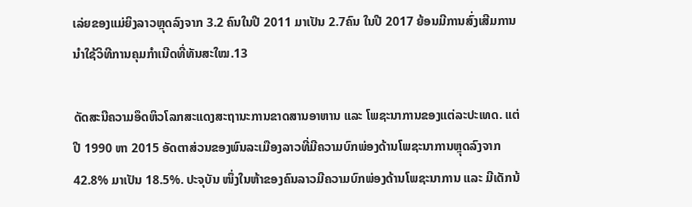ເລ່ຍຂອງແມ່ຍິງລາວຫຼຸດລົງຈາກ 3.2 ຄົນໃນປີ 2011 ມາເປັນ 2.7ຄົນ ໃນປີ 2017 ຍ້ອນມີການສົ່ງເສີມການນຳໃຊ້ວິທີການຄຸມກຳເນີດທີ່ທັນສະໃໝ.13

ດັດສະນີຄວາມອຶດຫິວໂລກສະແດງສະຖານະການຂາດສານອາຫານ ແລະ ໂພຊະນາການຂອງແຕ່ລະປະເທດ. ແຕ່ປີ 1990 ຫາ 2015 ອັດຕາສ່ວນຂອງພົນລະເມືອງລາວທີ່ມີຄວາມບົກພ່ອງດ້ານໂພຊະນາການຫຼຸດລົງຈາກ 42.8% ມາເປັນ 18.5%. ປະຈຸບັນ ໜຶ່ງໃນຫ້າຂອງຄົນລາວມີຄວາມບົກພ່ອງດ້ານໂພຊະນາການ ແລະ ມີເດັກນ້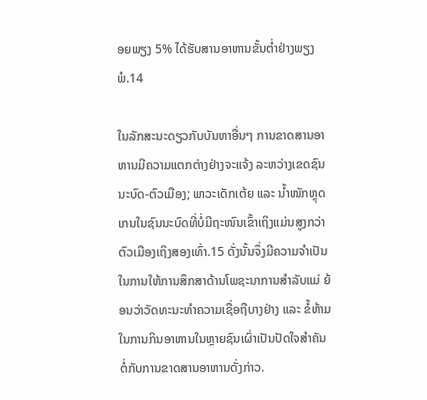ອຍພຽງ 5% ໄດ້ຮັບສານອາຫານຂັ້ນຕ່ຳຢ່າງພຽງພໍ.14

ໃນລັກສະນະດຽວກັບບັນຫາອື່ນໆ ການຂາດສານອາຫານມີຄວາມແຕກຕ່າງຢ່າງຈະແຈ້ງ ລະຫວ່າງເຂດຊົນນະບົດ-ຕົວເມືອງ; ພາວະເດັກເຕ້ຍ ແລະ ນ້ຳໜັກຫຼຸດເກນໃນຊົນນະບົດທີ່ບໍ່ມີຖະໜົນເຂົ້າເຖິງແມ່ນສູງກວ່າຕົວເມືອງເຖິງສອງເທົ່າ.15 ດັ່ງນັ້ນຈຶ່ງມີຄວາມຈຳເປັນໃນການໃຫ້ການສຶກສາດ້ານໂພຊະນາການສຳລັບແມ່ ຍ້ອນວ່າວັດທະນະທຳຄວາມເຊື່ອຖືບາງຢ່າງ ແລະ ຂໍ້ຫ້າມໃນການກິນອາຫານໃນຫຼາຍຊົນເຜົ່າເປັນປັດໃຈສຳຄັນຕໍ່ກັບການຂາດສານອາຫານດັ່ງກ່າວ.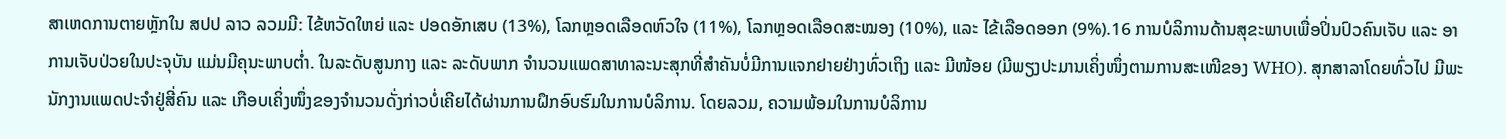ສາເຫດການຕາຍຫຼັກໃນ ສປປ ລາວ ລວມມີ: ໄຂ້ຫວັດໃຫຍ່ ແລະ ປອດອັກເສບ (13%), ໂລກຫຼອດເລືອດຫົວໃຈ (11%), ໂລກຫຼອດເລືອດສະໝອງ (10%), ແລະ ໄຂ້ເລືອດອອກ (9%).16 ການບໍລິການດ້ານສຸຂະພາບເພື່ອປິ່ນປົວຄົນເຈັບ ແລະ ອາການເຈັບປ່ວຍໃນປະຈຸບັນ ແມ່ນມີຄຸນະພາບຕ່ຳ. ໃນລະດັບສູນກາງ ແລະ ລະດັບພາກ ຈຳນວນແພດສາທາລະນະສຸກທີ່ສຳຄັນບໍ່ມີການແຈກຢາຍຢ່າງທົ່ວເຖິງ ແລະ ມີໜ້ອຍ (ມີພຽງປະມານເຄິ່ງໜຶ່ງຕາມການສະເໜີຂອງ WHO). ສຸກສາລາໂດຍທົ່ວໄປ ມີພະນັກງານແພດປະຈຳຢູ່ສີ່ຄົນ ແລະ ເກືອບເຄິ່ງໜຶ່ງຂອງຈຳນວນດັ່ງກ່າວບໍ່ເຄີຍໄດ້ຜ່ານການຝຶກອົບຮົມໃນການບໍລິການ. ໂດຍລວມ, ຄວາມພ້ອມໃນການບໍລິການ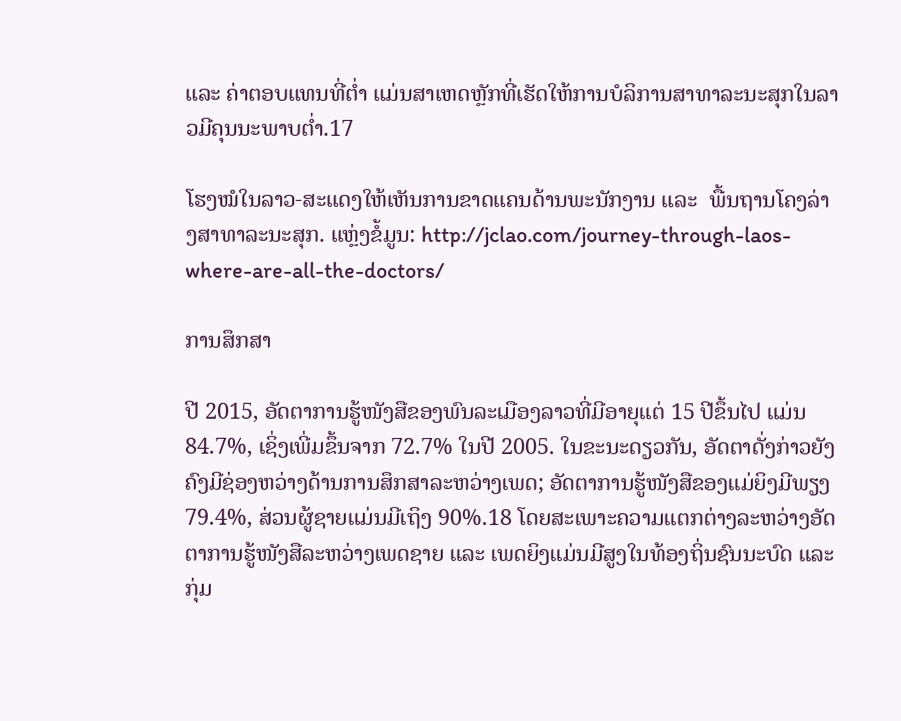ແລະ ຄ່າຕອບແທນທີ່ຕ່ຳ ແມ່ນສາເຫດຫຼັກທີ່ເຮັດໃຫ້ການບໍລິການສາທາລະນະສຸກໃນລາວມີຄຸນນະພາບຕ່ຳ.17

ໂຮງໝໍໃນລາວ-ສະແດງໃຫ້ເຫັນການຂາດແຄນດ້ານພະນັກງານ ແລະ  ພື້ນຖານໂຄງລ່າງສາທາລະນະສຸກ. ແຫຼ່ງຂໍ້ມູນ: http://jclao.com/journey-through-laos-where-are-all-the-doctors/

ການສຶກສາ

ປີ 2015, ອັດຕາການຮູ້ໜັງສືຂອງພົນລະເມືອງລາວທີ່ມີອາຍຸແຕ່ 15 ປີຂຶ້ນໄປ ແມ່ນ 84.7%, ເຊິ່ງເພີ່ມຂຶ້ນຈາກ 72.7% ໃນປີ 2005. ໃນຂະນະດຽວກັນ, ອັດຕາດັ່ງກ່າວຍັງຄົງມີຊ່ອງຫວ່າງດ້ານການສຶກສາລະຫວ່າງເພດ; ອັດຕາການຮູ້ໜັງສືຂອງແມ່ຍິງມີພຽງ 79.4%, ສ່ວນຜູ້ຊາຍແມ່ນມີເຖິງ 90%.18 ໂດຍສະເພາະຄວາມແຕກຕ່າງລະຫວ່າງອັດຕາການຮູ້ໜັງສືລະຫວ່າງເພດຊາຍ ແລະ ເພດຍິງແມ່ນມີສູງໃນທ້ອງຖິ່ນຊົນນະບົດ ແລະ ກຸ່ມ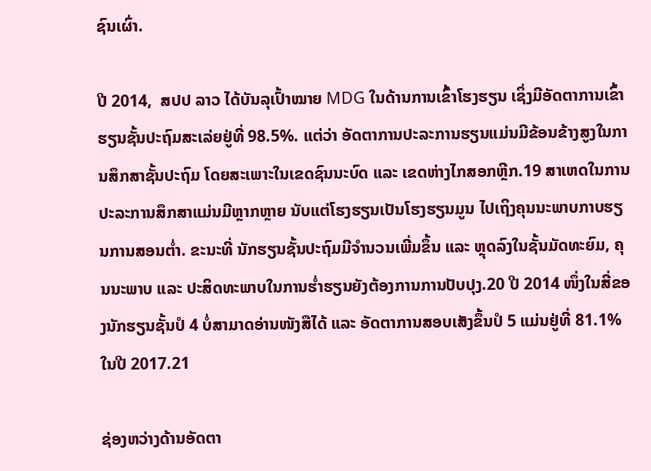ຊົນເຜົ່າ.

ປີ 2014,  ສປປ ລາວ ໄດ້ບັນລຸເປົ້າໝາຍ MDG ໃນດ້ານການເຂົ້າໂຮງຮຽນ ເຊິ່ງມີອັດຕາການເຂົ້າຮຽນຊັ້ນປະຖົມສະເລ່ຍຢູ່ທີ່ 98.5%. ແຕ່ວ່າ ອັດຕາການປະລະການຮຽນແມ່ນມີຂ້ອນຂ້າງສູງໃນການສຶກສາຊັ້ນປະຖົມ ໂດຍສະເພາະໃນເຂດຊົນນະບົດ ແລະ ເຂດຫ່າງໄກສອກຫຼີກ.19 ສາເຫດໃນການປະລະການສຶກສາແມ່ນມີຫຼາກຫຼາຍ ນັບແຕ່ໂຮງຮຽນເປັນໂຮງຮຽນມູນ ໄປເຖິງຄຸນນະພາບກາບຮຽນການສອນຕ່ຳ. ຂະນະທີ່ ນັກຮຽນຊັ້ນປະຖົມມີຈຳນວນເພີ່ມຂຶ້ນ ແລະ ຫຼຸດລົງໃນຊັ້ນມັດທະຍົມ, ຄຸນນະພາບ ແລະ ປະສິດທະພາບໃນການຮ່ຳຮຽນຍັງຕ້ອງການການປັບປຸງ.20 ປີ 2014 ໜຶ່ງໃນສີ່ຂອງນັກຮຽນຊັ້ນປໍ 4 ບໍ່ສາມາດອ່ານໜັງສືໄດ້ ແລະ ອັດຕາການສອບເສັງຂຶ້ນປໍ 5 ແມ່ນຢູ່ທີ່ 81.1% ໃນປີ 2017.21

ຊ່ອງຫວ່າງດ້ານອັດຕາ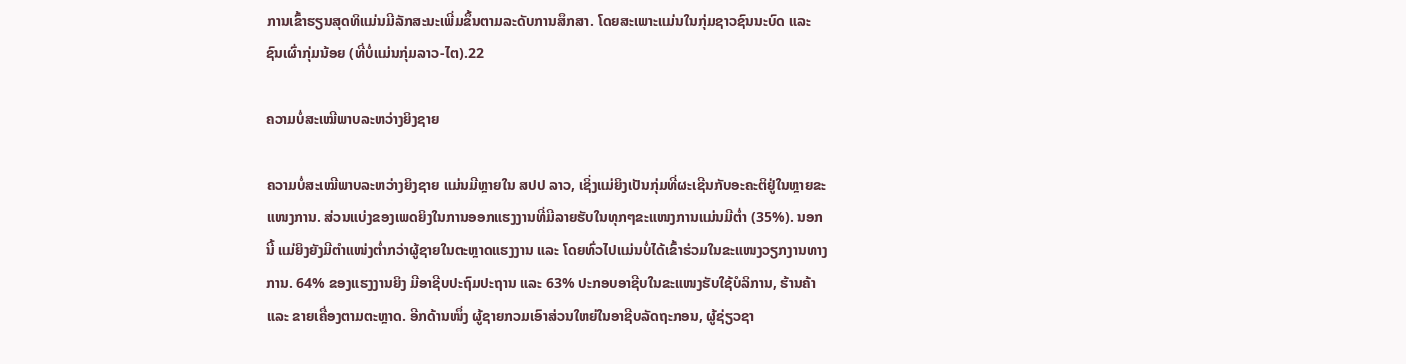ການເຂົ້າຮຽນສຸດທິແມ່ນມີລັກສະນະເພີ່ມຂຶ້ນຕາມລະດັບການສຶກສາ. ໂດຍສະເພາະແມ່ນໃນກຸ່ມຊາວຊົນນະບົດ ແລະ ຊົນເຜົ່າກຸ່ມນ້ອຍ (ທີ່ບໍ່ແມ່ນກຸ່ມລາວ-ໄຕ).22

ຄວາມບໍ່ສະເໝີພາບລະຫວ່າງຍິງຊາຍ

ຄວາມບໍ່ສະເໝີພາບລະຫວ່າງຍິງຊາຍ ແມ່ນມີຫຼາຍໃນ ສປປ ລາວ, ເຊິ່ງແມ່ຍິງເປັນກຸ່ມທີ່ຜະເຊີນກັບອະຄະຕິຢູ່ໃນຫຼາຍຂະແໜງການ. ສ່ວນແບ່ງຂອງເພດຍິງໃນການອອກແຮງງານທີ່ມີລາຍຮັບໃນທຸກໆຂະແໜງການແມ່ນມີຕ່ຳ (35%). ນອກນີ້ ແມ່ຍິງຍັງມີຕຳແໜ່ງຕ່ຳກວ່າຜູ້ຊາຍໃນຕະຫຼາດແຮງງານ ແລະ ໂດຍທົ່ວໄປແມ່ນບໍ່ໄດ້ເຂົ້າຮ່ວມໃນຂະແໜງວຽກງານທາງການ. 64% ຂອງແຮງງານຍິງ ມີອາຊີບປະຖົມປະຖານ ແລະ 63% ປະກອບອາຊີບໃນຂະແໜງຮັບໃຊ້ບໍລິການ, ຮ້ານຄ້າ ແລະ ຂາຍເຄື່ອງຕາມຕະຫຼາດ. ອີກດ້ານໜຶ່ງ ຜູ້ຊາຍກວມເອົາສ່ວນໃຫຍ່ໃນອາຊີບລັດຖະກອນ, ຜູ້ຊ່ຽວຊາ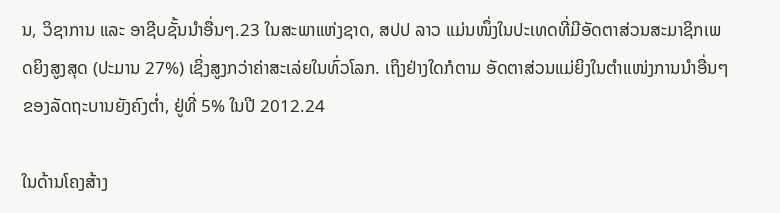ນ, ວິຊາການ ແລະ ອາຊີບຊັ້ນນຳອື່ນໆ.23 ໃນສະພາແຫ່ງຊາດ, ສປປ ລາວ ແມ່ນໜຶ່ງໃນປະເທດທີ່ມີອັດຕາສ່ວນສະມາຊິກເພດຍິງສູງສຸດ (ປະມານ 27%) ເຊິ່ງສູງກວ່າຄ່າສະເລ່ຍໃນທົ່ວໂລກ. ເຖິງຢ່າງໃດກໍຕາມ ອັດຕາສ່ວນແມ່ຍິງໃນຕຳແໜ່ງການນຳອື່ນໆຂອງລັດຖະບານຍັງຄົງຕ່ຳ, ຢູ່ທີ່ 5% ໃນປີ 2012.24

ໃນດ້ານໂຄງສ້າງ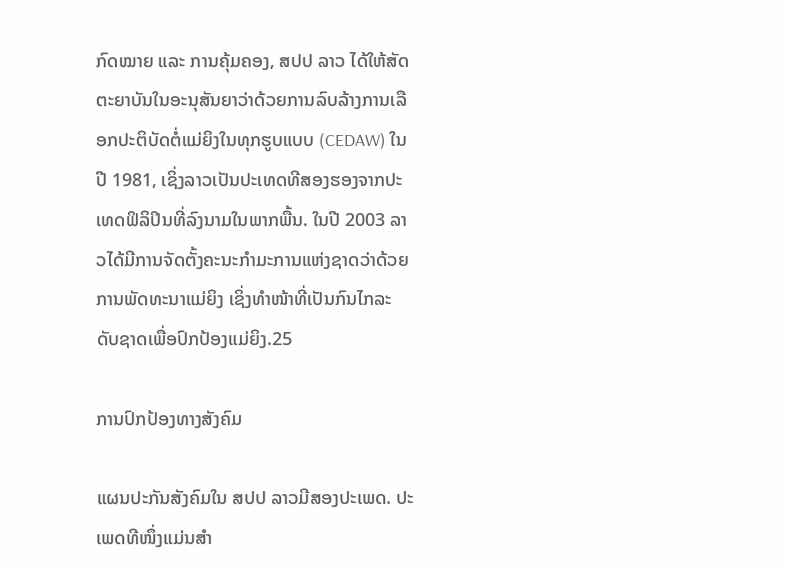ກົດໝາຍ ແລະ ການຄຸ້ມຄອງ, ສປປ ລາວ ໄດ້ໃຫ້ສັດຕະຍາບັນໃນອະນຸສັນຍາວ່າດ້ວຍການລົບລ້າງການເລືອກປະຕິບັດຕໍ່ແມ່ຍິງໃນທຸກຮູບແບບ (CEDAW) ໃນປີ 1981, ເຊິ່ງລາວເປັນປະເທດທີສອງຮອງຈາກປະເທດຟິລິປິນທີ່ລົງນາມໃນພາກພື້ນ. ໃນປີ 2003 ລາວໄດ້ມີການຈັດຕັ້ງຄະນະກຳມະການແຫ່ງຊາດວ່າດ້ວຍການພັດທະນາແມ່ຍິງ ເຊິ່ງທຳໜ້າທີ່ເປັນກົນໄກລະດັບຊາດເພື່ອປົກປ້ອງແມ່ຍິງ.25

ການປົກປ້ອງທາງສັງຄົມ

ແຜນປະກັນສັງຄົມໃນ ສປປ ລາວມີສອງປະເພດ. ປະເພດທີໜຶ່ງແມ່ນສຳ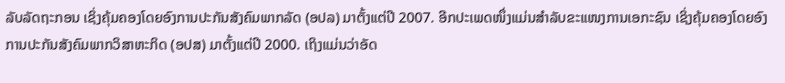ລັບລັດຖະກອນ ເຊິ່ງຄຸ້ມຄອງໂດຍອົງການປະກັນສັງຄົມພາກລັດ (ອປລ) ມາຕັ້ງແຕ່ປີ 2007. ອີກປະເພດໜຶ່ງແມ່ນສຳລັບຂະແໜງການເອກະຊົນ ເຊິ່ງຄຸ້ມຄອງໂດຍອົງການປະກັນສັງຄົມພາກວິສາຫະກິດ (ອປສ) ມາຕັ້ງແຕ່ປີ 2000. ເຖິງແມ່ນວ່າອັດ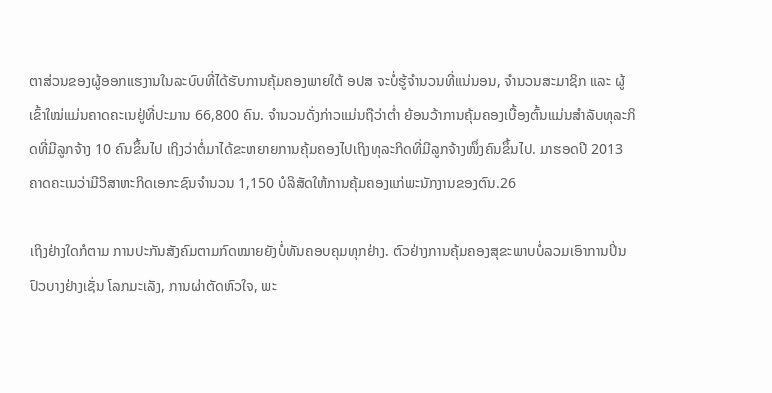ຕາສ່ວນຂອງຜູ້ອອກແຮງານໃນລະບົບທີ່ໄດ້ຮັບການຄຸ້ມຄອງພາຍໃຕ້ ອປສ ຈະບໍ່ຮູ້ຈຳນວນທີ່ແນ່ນອນ, ຈຳນວນສະມາຊິກ ແລະ ຜູ້ເຂົ້າໃໝ່ແມ່ນຄາດຄະເນຢູ່ທີ່ປະມານ 66,800 ຄົນ. ຈຳນວນດັ່ງກ່າວແມ່ນຖືວ່າຕ່ຳ ຍ້ອນວ້າການຄຸ້ມຄອງເບື້ອງຕົ້ນແມ່ນສຳລັບທຸລະກິດທີ່ມີລູກຈ້າງ 10 ຄົນຂຶ້ນໄປ ເຖິງວ່າຕໍ່ມາໄດ້ຂະຫຍາຍການຄຸ້ມຄອງໄປເຖິງທຸລະກິດທີ່ມີລູກຈ້າງໜຶ່ງຄົນຂຶ້ນໄປ. ມາຮອດປີ 2013 ຄາດຄະເນວ່າມີວິສາຫະກິດເອກະຊົນຈຳນວນ 1,150 ບໍລິສັດໃຫ້ການຄຸ້ມຄອງແກ່ພະນັກງານຂອງຕົນ.26

ເຖິງຢ່າງໃດກໍຕາມ ການປະກັນສັງຄົມຕາມກົດໝາຍຍັງບໍ່ທັນຄອບຄຸມທຸກຢ່າງ. ຕົວຢ່າງການຄຸ້ມຄອງສຸຂະພາບບໍ່ລວມເອົາການປິ່ນປົວບາງຢ່າງເຊັ່ນ ໂລກມະເລັງ, ການຜ່າຕັດຫົວໃຈ, ພະ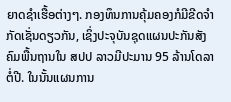ຍາດຊຳເຮື້ອຕ່າງໆ. ກອງທຶນການຄຸ້ມຄອງກໍມີຂີດຈຳກັດເຊັ່ນດຽວກັນ, ເຊິ່ງປະຈຸບັນຊຸດແຜນປະກັນສັງຄົມພື້ນຖານໃນ ສປປ ລາວມີປະມານ 95 ລ້ານໂດລາຕໍ່ປີ. ໃນນັ້ນແຜນການ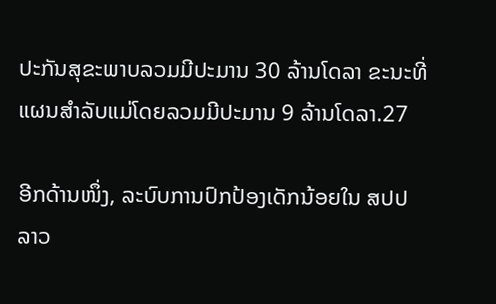ປະກັນສຸຂະພາບລວມມີປະມານ 30 ລ້ານໂດລາ ຂະນະທີ່ແຜນສຳລັບແມ່ໂດຍລວມມີປະມານ 9 ລ້ານໂດລາ.27

ອີກດ້ານໜຶ່ງ, ລະບົບການປົກປ້ອງເດັກນ້ອຍໃນ ສປປ ລາວ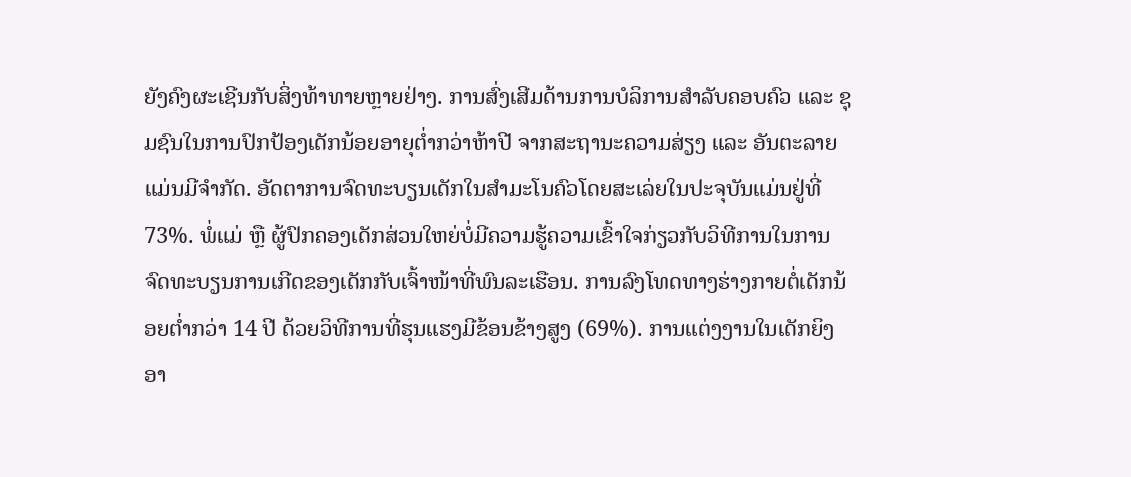ຍັງຄົງຜະເຊີນກັບສິ່ງທ້າທາຍຫຼາຍຢ່າງ. ການສົ່ງເສີມດ້ານການບໍລິການສຳລັບຄອບຄົວ ແລະ ຊຸມຊົນໃນການປົກປ້ອງເດັກນ້ອຍອາຍຸຕ່ຳກວ່າຫ້າປີ ຈາກສະຖານະຄວາມສ່ຽງ ແລະ ອັນຕະລາຍແມ່ນມີຈຳກັດ. ອັດຕາການຈົດທະບຽນເດັກໃນສຳມະໂນຄົວໂດຍສະເລ່ຍໃນປະຈຸບັນແມ່ນຢູ່ທີ່ 73%. ພໍ່ແມ່ ຫຼື ຜູ້ປົກຄອງເດັກສ່ວນໃຫຍ່ບໍ່ມີຄວາມຮູ້ຄວາມເຂົ້າໃຈກ່ຽວກັບວິທີການໃນການຈົດທະບຽນການເກີດຂອງເດັກກັບເຈົ້າໜ້າທີ່ພົນລະເຮືອນ. ການລົງໂທດທາງຮ່າງກາຍຕໍ່ເດັກນ້ອຍຕ່ຳກວ່າ 14 ປີ ດ້ວຍວິທີການທີ່ຮຸນແຮງມີຂ້ອນຂ້າງສູງ (69%). ການແຕ່ງງານໃນເດັກຍິງອາ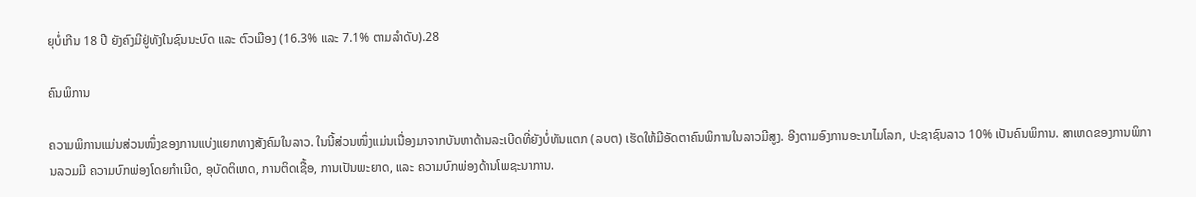ຍຸບໍ່ເກີນ 18 ປີ ຍັງຄົງມີຢູ່ທັງໃນຊົນນະບົດ ແລະ ຕົວເມືອງ (16.3% ແລະ 7.1% ຕາມລຳດັບ).28

ຄົນພິການ

ຄວາມພິການແມ່ນສ່ວນໜຶ່ງຂອງການແບ່ງແຍກທາງສັງຄົມໃນລາວ. ໃນນີ້ສ່ວນໜຶ່ງແມ່ນເນື່ອງມາຈາກບັນຫາດ້ານລະເບີດທີ່ຍັງບໍ່ທັນແຕກ (ລບຕ) ເຮັດໃຫ້ມີອັດຕາຄົນພິການໃນລາວມີສູງ. ອີງຕາມອົງການອະນາໄມໂລກ, ປະຊາຊົນລາວ 10% ເປັນຄົນພິການ. ສາເຫດຂອງການພິການລວມມີ ຄວາມບົກພ່ອງໂດຍກຳເນີດ, ອຸບັດຕິເຫດ, ການຕິດເຊື້ອ, ການເປັນພະຍາດ, ແລະ ຄວາມບົກພ່ອງດ້ານໂພຊະນາການ.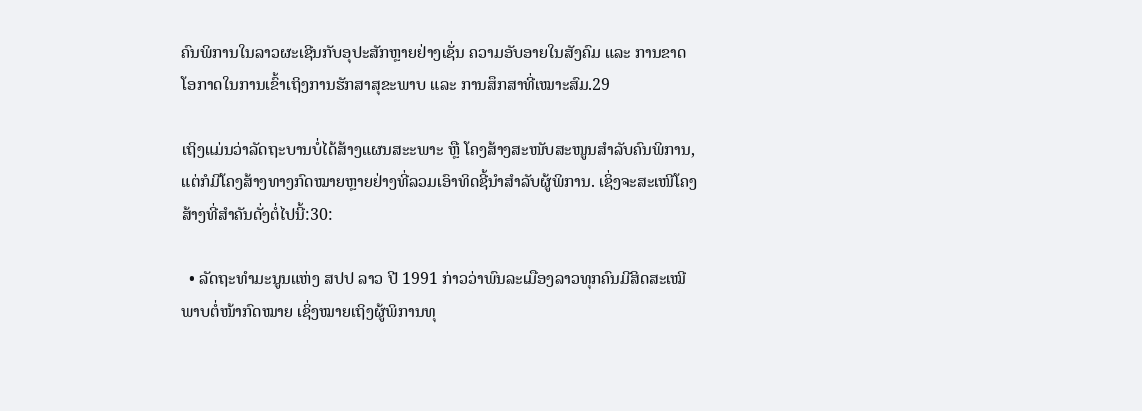ຄົນພິການໃນລາວຜະເຊີນກັບອຸປະສັກຫຼາຍຢ່າງເຊັ່ນ ຄວາມອັບອາຍໃນສັງຄົມ ແລະ ການຂາດໂອກາດໃນການເຂົ້າເຖິງການຮັກສາສຸຂະພາບ ແລະ ການສຶກສາທີ່ເໝາະສົມ.29

ເຖິງແມ່ນວ່າລັດຖະບານບໍ່ໄດ້ສ້າງແຜນສະະພາະ ຫຼື ໂຄງສ້າງສະໜັບສະໜູນສຳລັບຄົນພິການ, ແຕ່ກໍມີໂຄງສ້າງທາງກົດໝາຍຫຼາຍຢ່າງທີ່ລວມເອົາທິດຊີ້ນຳສຳລັບຜູ້ພິການ. ເຊິ່ງຈະສະເໜີໂຄງສ້າງທີ່ສຳຄັນດັ່ງຕໍ່ໄປນີ້:30:

  • ລັດຖະທຳມະນູນແຫ່ງ ສປປ ລາວ ປີ 1991 ກ່າວວ່າພົນລະເມືອງລາວທຸກຄົນມີສິດສະເໝີພາບຕໍ່ໜ້າກົດໝາຍ ເຊິ່ງໝາຍເຖິງຜູ້ພິການທຸ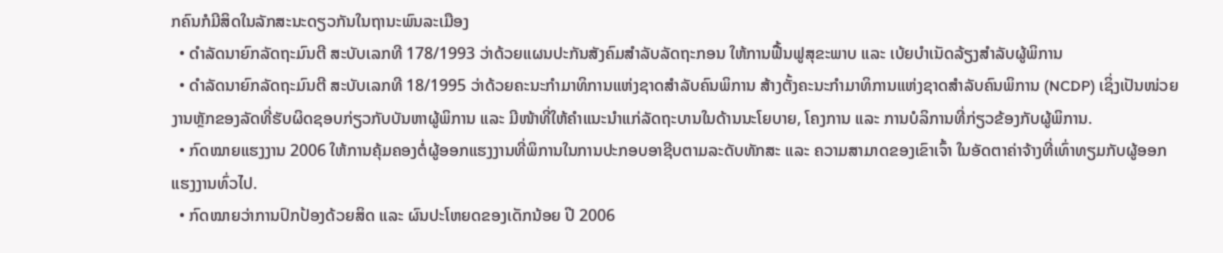ກຄົນກໍມີສິດໃນລັກສະນະດຽວກັນໃນຖານະພົນລະເມືອງ
  • ດຳລັດນາຍົກລັດຖະມົນຕີ ສະບັບເລກທີ 178/1993 ວ່າດ້ວຍແຜນປະກັນສັງຄົມສຳລັບລັດຖະກອນ ໃຫ້ການຟື້ນຟູສຸຂະພາບ ແລະ ເບ້ຍບຳເນັດລ້ຽງສຳລັບຜູ້ພິການ
  • ດຳລັດນາຍົກລັດຖະມົນຕີ ສະບັບເລກທີ 18/1995 ວ່າດ້ວຍຄະນະກຳມາທິການແຫ່ງຊາດສຳລັບຄົນພິການ ສ້າງຕັ້ງຄະນະກຳມາທິການແຫ່ງຊາດສຳລັບຄົນພິການ (NCDP) ເຊິ່ງເປັນໜ່ວຍງານຫຼັກຂອງລັດທີ່ຮັບຜິດຊອບກ່ຽວກັບບັນຫາຜູ້ພິການ ແລະ ມີໜ້າທີ່ໃຫ້ຄຳແນະນຳແກ່ລັດຖະບານໃນດ້ານນະໂຍບາຍ, ໂຄງການ ແລະ ການບໍລິການທີ່ກ່ຽວຂ້ອງກັບຜູ້ພິການ.
  • ກົດໝາຍແຮງງານ 2006 ໃຫ້ການຄຸ້ມຄອງຕໍ່ຜູ້ອອກແຮງງານທີ່ພິການໃນການປະກອບອາຊີບຕາມລະດັບທັກສະ ແລະ ຄວາມສາມາດຂອງເຂົາເຈົ້າ ໃນອັດຕາຄ່າຈ້າງທີ່ເທົ່າທຽມກັບຜູ້ອອກແຮງງານທົ່ວໄປ.
  • ກົດໝາຍວ່າການປົກປ້ອງດ້ວຍສິດ ແລະ ຜົນປະໂຫຍດຂອງເດັກນ້ອຍ ປີ 2006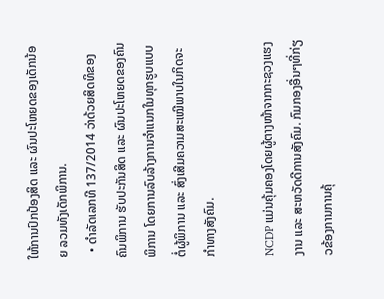ໃຫ້ການປົກປ້ອງສິດ ແລະ ຜົນປະໂຫຍດຂອງເດັກນ້ອຍ ລວມທັງເດັກພິການ.
  • ດຳລັດເລກທີ 137/2014 ວ່າດ້ວຍສິດທິຂອງຄົນພິການ ຮັບປະກັນສິດ ແລະ ຜົນປະໂຫຍດຂອງຄົນພິການ ໂດຍການລົບລ້າງການຈຳແນກໃນທຸກຮູບແບບຕໍ່ຜູ້ພິການ ແລະ ສົ່ງເສີມຄວາມສະເໝີພາບໃນກິດຈະກຳທາງສັງຄົມ.

NCDP ແມ່ນຄຸ້ມຄອງໂດຍຜູ້ຕາງໜ້າຈາກກະຊວງແຮງງານ ແລະ ສະຫວັດດີການສັງຄົມ. ກົມກອງອື່ນໆທີ່ກ່ຽວຂ້ອງການການຄຸ້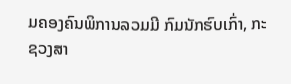ມຄອງຄົນພິການລວມມີ ກົມນັກຮົບເກົ່າ, ກະຊວງສາ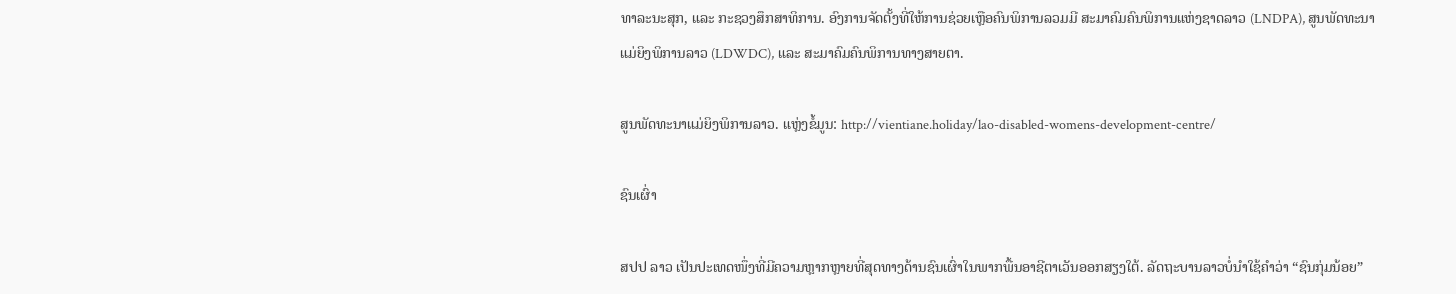ທາລະນະສຸກ, ແລະ ກະຊວງສຶກສາທິການ. ອົງການຈັດຕັ້ງທີ່ໃຫ້ການຊ່ວຍເຫຼືອຄົນພິການລວມມີ ສະມາຄົມຄົນພິການແຫ່ງຊາດລາວ (LNDPA), ສູນພັດທະນາແມ່ຍິງພິການລາວ (LDWDC), ແລະ ສະມາຄົມຄົນພິການທາງສາຍຕາ.

ສູນພັດທະນາແມ່ຍິງພິການລາວ. ແຫຼ່ງຂໍ້ມູນ: http://vientiane.holiday/lao-disabled-womens-development-centre/

ຊົນເຜົ່າ

ສປປ ລາວ ເປັນປະເທດໜຶ່ງທີ່ມີຄວາມຫຼາກຫຼາຍທີ່ສຸດທາງດ້ານຊົນເຜົ່າໃນພາກພື້ນອາຊີຕາເວັນອອກສຽງໃຕ້. ລັດຖະບານລາວບໍ່ນຳໃຊ້ຄຳວ່າ “ຊົນກຸ່ມນ້ອຍ”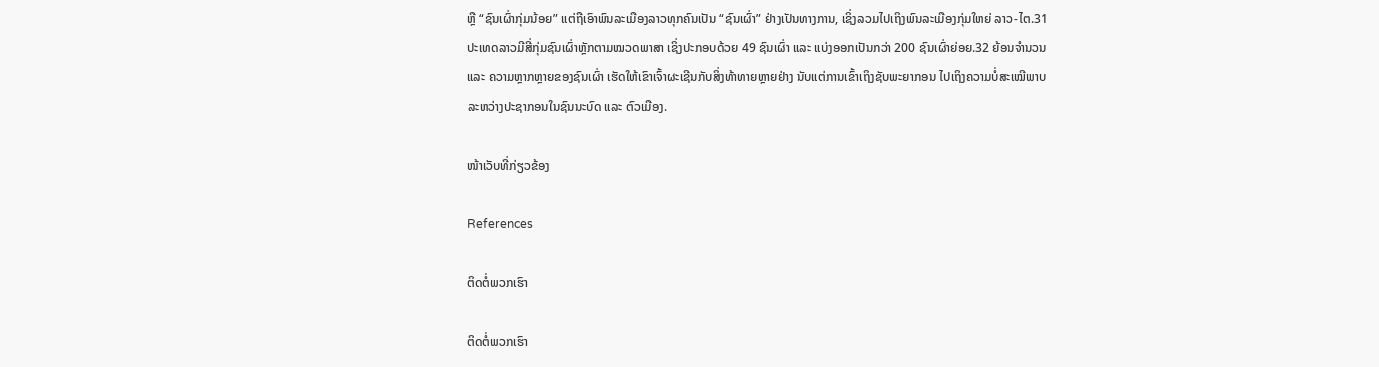ຫຼື “ຊົນເຜົ່າກຸ່ມນ້ອຍ” ແຕ່ຖືເອົາພົນລະເມືອງລາວທຸກຄົນເປັນ “ຊົນເຜົ່າ” ຢ່າງເປັນທາງການ, ເຊິ່ງລວມໄປເຖິງພົນລະເມືອງກຸ່ມໃຫຍ່ ລາວ-ໄຕ.31 ປະເທດລາວມີສີ່ກຸ່ມຊົນເຜົ່າຫຼັກຕາມໝວດພາສາ ເຊິ່ງປະກອບດ້ວຍ 49 ຊົນເຜົ່າ ແລະ ແບ່ງອອກເປັນກວ່າ 200 ຊົນເຜົ່າຍ່ອຍ.32 ຍ້ອນຈຳນວນ ແລະ ຄວາມຫຼາກຫຼາຍຂອງຊົນເຜົ່າ ເຮັດໃຫ້ເຂົາເຈົ້າຜະເຊີນກັບສິ່ງທ້າທາຍຫຼາຍຢ່າງ ນັບແຕ່ການເຂົ້າເຖິງຊັບພະຍາກອນ ໄປເຖິງຄວາມບໍ່ສະເໝີພາບລະຫວ່າງປະຊາກອນໃນຊົນນະບົດ ແລະ ຕົວເມືອງ.

ໜ້າເວັບທີ່ກ່ຽວຂ້ອງ

References

ຕິດຕໍ່ພວກເຮົາ

ຕິດຕໍ່ພວກເຮົາ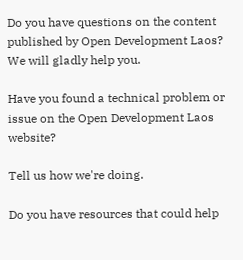Do you have questions on the content published by Open Development Laos? We will gladly help you.

Have you found a technical problem or issue on the Open Development Laos website?

Tell us how we're doing.

Do you have resources that could help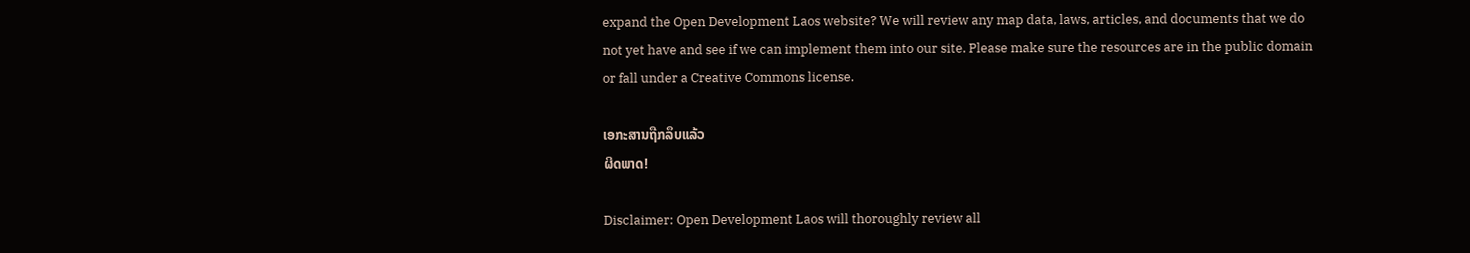expand the Open Development Laos website? We will review any map data, laws, articles, and documents that we do not yet have and see if we can implement them into our site. Please make sure the resources are in the public domain or fall under a Creative Commons license.

ເອກະສານຖືກລຶບແລ້ວ
ຜິດພາດ!

Disclaimer: Open Development Laos will thoroughly review all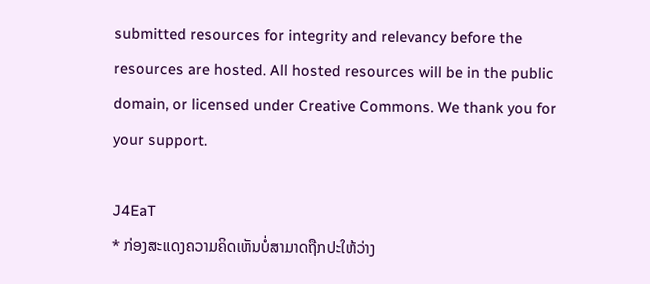submitted resources for integrity and relevancy before the resources are hosted. All hosted resources will be in the public domain, or licensed under Creative Commons. We thank you for your support.

J4EaT
* ກ່ອງສະແດງຄວາມຄິດເຫັນບໍ່ສາມາດຖືກປະໃຫ້ວ່າງ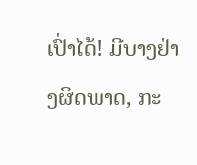ເປົ່າໄດ້! ມີບາງຢ່າງຜິດພາດ, ກະ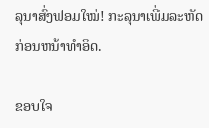ລຸນາສົ່ງຟອມໃໝ່! ກະລຸນາເພີ່ມລະຫັດກ່ອນຫນ້າທໍາອິດ.

ຂອບໃຈ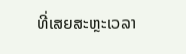ທີ່ເສຍສະຫຼະເວລາ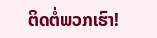ຕິດຕໍ່ພວກເຮົາ!